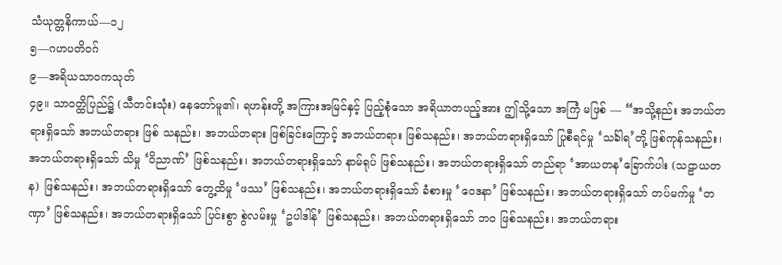သံယုတ္တနိကာယ်—၁၂
၅—ဂဟပတိဝဂ်
၉—အရိယသာဝကသုတ်
၄၉။ သာဝတ္ထိပြည်၌ (သီတင်းသုံး) နေတော်မူ၏၊ ရဟန်းတို့ အကြားအမြင်နှင့် ပြည့်စုံသော အရိယာတပည့်အား ဤသို့သော အကြံ မဖြစ် — “အသို့နည်း အဘယ်တရားရှိသော် အဘယ်တရား ဖြစ် သနည်း၊ အဘယ်တရား ဖြစ်ခြင်းကြောင့် အဘယ်တရား ဖြစ်သနည်း၊ အဘယ်တရားရှိသော် ပြုစီရင်မှု ‘သင်္ခါရ’တို့ ဖြစ်ကုန်သနည်း၊ အဘယ်တရားရှိသော် သိမှု ‘ဝိညာဏ်’ ဖြစ်သနည်း၊ အဘယ်တရားရှိသော် နာမ်ရုပ် ဖြစ်သနည်း၊ အဘယ်တရားရှိသော် တည်ရာ ‘အာယတန’ခြောက်ပါး (သဠာယတန) ဖြစ်သနည်း၊ အဘယ်တရားရှိသော် တွေ့ထိမှု ‘ဖဿ’ ဖြစ်သနည်း၊ အဘယ်တရားရှိသော် ခံစားမှု ‘ဝေဒနာ’ ဖြစ်သနည်း၊ အဘယ်တရားရှိသော် တပ်မက်မှု ‘တဏှာ’ ဖြစ်သနည်း၊ အဘယ်တရားရှိသော် ပြင်းစွာ စွဲလမ်းမှု ‘ဥပါဒါန်’ ဖြစ်သနည်း၊ အဘယ်တရားရှိသော် ဘဝ ဖြစ်သနည်း၊ အဘယ်တရား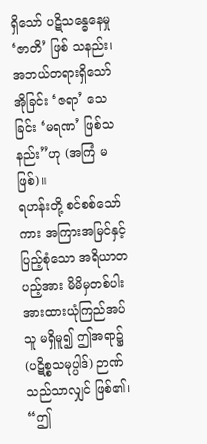ရှိသော် ပဋိသန္ဓေနေမှု ‘ဇာတိ’ ဖြစ် သနည်း၊ အဘယ်တရားရှိသော် အိုခြင်း ‘ဇရာ’ သေခြင်း ‘မရဏ’ ဖြစ်သနည်း”ဟု (အကြံ မဖြစ်)။
ရဟန်းတို့ စင်စစ်သော်ကား အကြားအမြင်နှင့် ပြည့်စုံသော အရိယာတပည့်အား မိမိမှတစ်ပါး အားထားယုံကြည်အပ်သူ မရှိမူ၍ ဤအရာ၌ (ပဋိစ္စသမုပ္ပါဒ်) ဉာဏ်သည်သာလျှင် ဖြစ်၏၊ “ဤ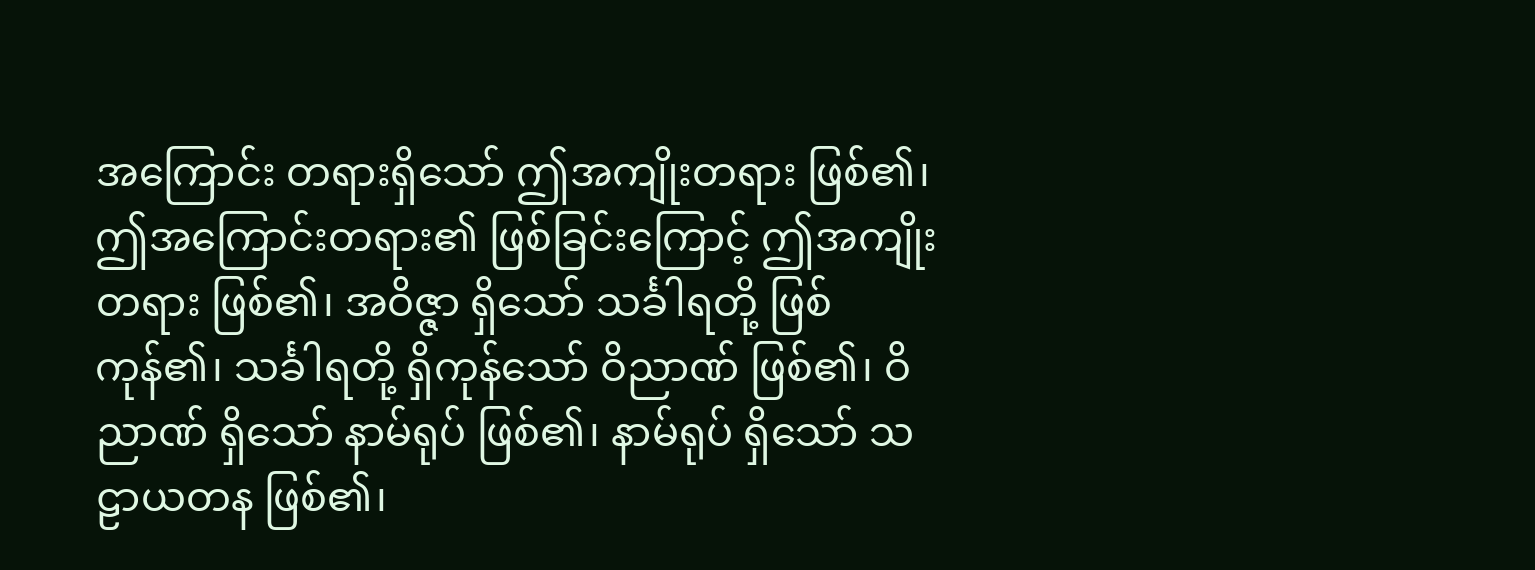အကြောင်း တရားရှိသော် ဤအကျိုးတရား ဖြစ်၏၊ ဤအကြောင်းတရား၏ ဖြစ်ခြင်းကြောင့် ဤအကျိုးတရား ဖြစ်၏၊ အဝိဇ္ဇာ ရှိသော် သင်္ခါရတို့ ဖြစ်ကုန်၏၊ သင်္ခါရတို့ ရှိကုန်သော် ဝိညာဏ် ဖြစ်၏၊ ဝိညာဏ် ရှိသော် နာမ်ရုပ် ဖြစ်၏၊ နာမ်ရုပ် ရှိသော် သဠာယတန ဖြစ်၏၊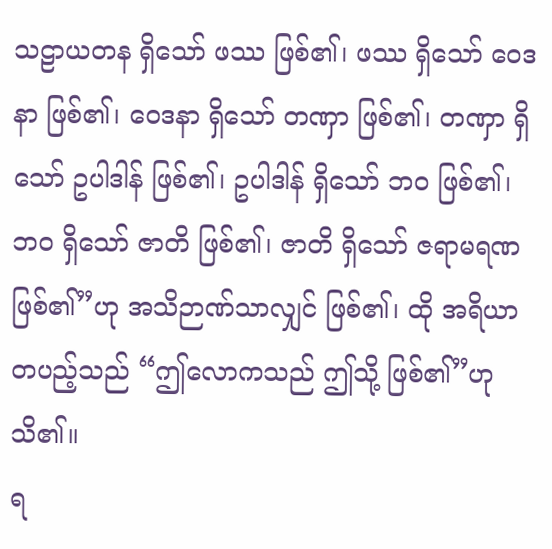သဠာယတန ရှိသော် ဖဿ ဖြစ်၏၊ ဖဿ ရှိသော် ဝေဒနာ ဖြစ်၏၊ ဝေဒနာ ရှိသော် တဏှာ ဖြစ်၏၊ တဏှာ ရှိသော် ဥပါဒါန် ဖြစ်၏၊ ဥပါဒါန် ရှိသော် ဘဝ ဖြစ်၏၊ ဘဝ ရှိသော် ဇာတိ ဖြစ်၏၊ ဇာတိ ရှိသော် ဇရာမရဏ ဖြစ်၏”ဟု အသိဉာဏ်သာလျှင် ဖြစ်၏၊ ထို အရိယာတပည့်သည် “ဤလောကသည် ဤသို့ ဖြစ်၏”ဟု သိ၏။
ရ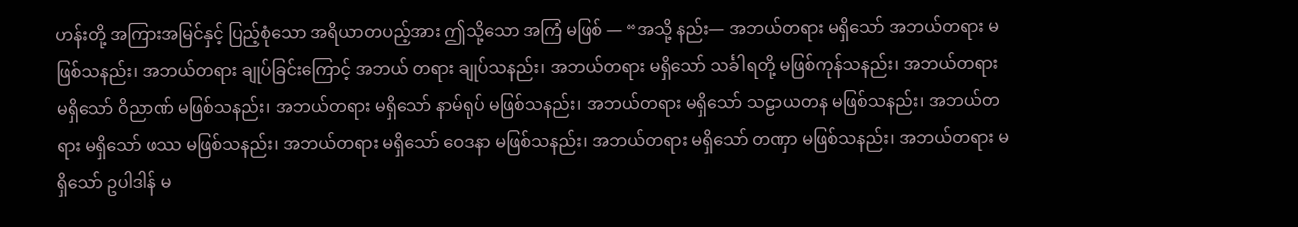ဟန်းတို့ အကြားအမြင်နှင့် ပြည့်စုံသော အရိယာတပည့်အား ဤသို့သော အကြံ မဖြစ် — “အသို့ နည်း— အဘယ်တရား မရှိသော် အဘယ်တရား မဖြစ်သနည်း၊ အဘယ်တရား ချုပ်ခြင်းကြောင့် အဘယ် တရား ချုပ်သနည်း၊ အဘယ်တရား မရှိသော် သင်္ခါရတို့ မဖြစ်ကုန်သနည်း၊ အဘယ်တရား မရှိသော် ဝိညာဏ် မဖြစ်သနည်း၊ အဘယ်တရား မရှိသော် နာမ်ရုပ် မဖြစ်သနည်း၊ အဘယ်တရား မရှိသော် သဠာယတန မဖြစ်သနည်း၊ အဘယ်တရား မရှိသော် ဖဿ မဖြစ်သနည်း၊ အဘယ်တရား မရှိသော် ဝေဒနာ မဖြစ်သနည်း၊ အဘယ်တရား မရှိသော် တဏှာ မဖြစ်သနည်း၊ အဘယ်တရား မရှိသော် ဥပါဒါန် မ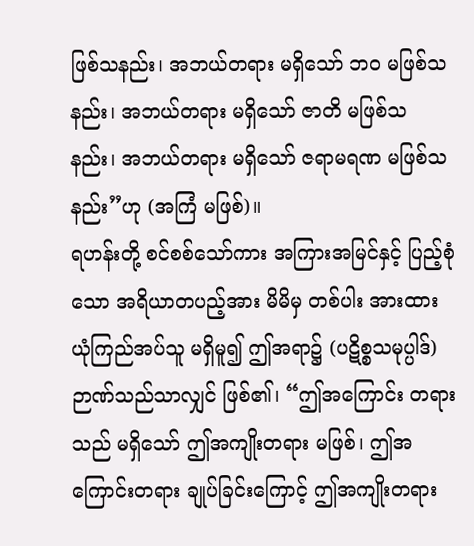ဖြစ်သနည်း၊ အဘယ်တရား မရှိသော် ဘဝ မဖြစ်သနည်း၊ အဘယ်တရား မရှိသော် ဇာတိ မဖြစ်သ နည်း၊ အဘယ်တရား မရှိသော် ဇရာမရဏ မဖြစ်သနည်း”ဟု (အကြံ မဖြစ်)။
ရဟန်းတို့ စင်စစ်သော်ကား အကြားအမြင်နှင့် ပြည့်စုံသော အရိယာတပည့်အား မိမိမှ တစ်ပါး အားထားယုံကြည်အပ်သူ မရှိမူ၍ ဤအရာ၌ (ပဋိစ္စသမုပ္ပါဒ်) ဉာဏ်သည်သာလျှင် ဖြစ်၏၊ “ဤအကြောင်း တရားသည် မရှိသော် ဤအကျိုးတရား မဖြစ်၊ ဤအကြောင်းတရား ချုပ်ခြင်းကြောင့် ဤအကျိုးတရား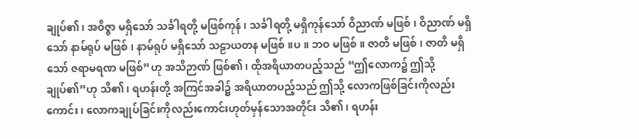ချုပ်၏၊ အဝိဇ္ဇာ မရှိသော် သင်္ခါရတို့ မဖြစ်ကုန်၊ သင်္ခါရတို့ မရှိကုန်သော် ဝိညာဏ် မဖြစ်၊ ဝိညာဏ် မရှိသော် နာမ်ရုပ် မဖြစ်၊ နာမ်ရုပ် မရှိသော် သဠာယတန မဖြစ်။ပ။ ဘဝ မဖြစ်။ ဇာတိ မဖြစ်၊ ဇာတိ မရှိသော် ဇရာမရဏ မဖြစ်”ဟု အသိဉာဏ် ဖြစ်၏၊ ထိုအရိယာတပည့်သည် “ဤလောက၌ ဤသို့ ချုပ်၏”ဟု သိ၏၊ ရဟန်းတို့ အကြင်အခါ၌ အရိယာတပည့်သည် ဤသို့ လောကဖြစ်ခြင်းကိုလည်းကောင်း၊ လောကချုပ်ခြင်းကိုလည်းကောင်းဟုတ်မှန်သောအတိုင်း သိ၏၊ ရဟန်း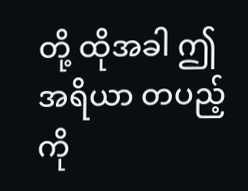တို့ ထိုအခါ ဤအရိယာ တပည့်ကို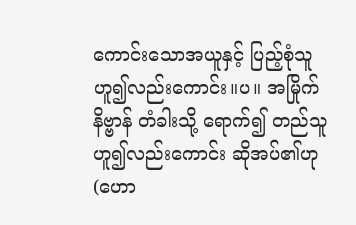ကောင်းသောအယူနှင့် ပြည့်စုံသူဟူ၍လည်းကောင်း။ပ။ အမြိုက်နိဗ္ဗာန် တံခါးသို့ ရောက်၍ တည်သူဟူ၍လည်းကောင်း ဆိုအပ်၏ဟု (ဟော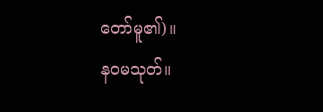တော်မူ၏)။
နဝမသုတ်။